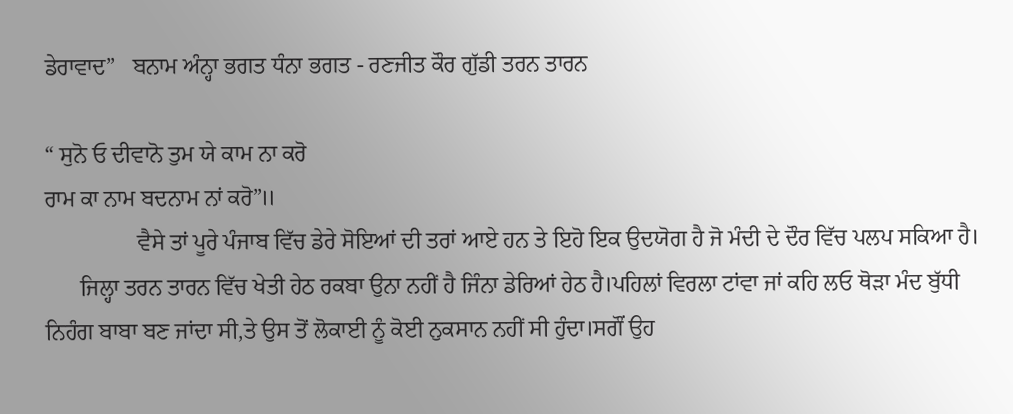ਡੇਰਾਵਾਦ”   ਬਨਾਮ ਅੰਨ੍ਹਾ ਭਗਤ ਧੰਨਾ ਭਗਤ - ਰਣਜੀਤ ਕੌਰ ਗੁੱਡੀ ਤਰਨ ਤਾਰਨ

“ ਸੁਨੋ ਓ ਦੀਵਾਨੋ ਤੁਮ ਯੇ ਕਾਮ ਨਾ ਕਰੋ
ਰਾਮ ਕਾ ਨਾਮ ਬਦਨਾਮ ਨਾਂ ਕਰੋ”॥
                ਵੈਸੇ ਤਾਂ ਪੂਰੇ ਪੰਜਾਬ ਵਿੱਚ ਡੇਰੇ ਸੋਇਆਂ ਦੀ ਤਰਾਂ ਆਏ ਹਨ ਤੇ ਇਹੋ ਇਕ ਉਦਯੋਗ ਹੈ ਜੋ ਮੰਦੀ ਦੇ ਦੌਰ ਵਿੱਚ ਪਲਪ ਸਕਿਆ ਹੈ।
      ਜਿਲ੍ਹਾ ਤਰਨ ਤਾਰਨ ਵਿੱਚ ਖੇਤੀ ਹੇਠ ਰਕਬਾ ਉਨਾ ਨਹੀਂ ਹੈ ਜਿੰਨਾ ਡੇਰਿਆਂ ਹੇਠ ਹੈ।ਪਹਿਲਾਂ ਵਿਰਲਾ ਟਾਂਵਾ ਜਾਂ ਕਹਿ ਲਓ ਥੋੜਾ ਮੰਦ ਬੁੱਧੀ ਨਿਹੰਗ ਬਾਬਾ ਬਣ ਜਾਂਦਾ ਸੀ,ਤੇ ਉਸ ਤੋਂ ਲੋਕਾਈ ਨੂੰ ਕੋਈ ਨੁਕਸਾਨ ਨਹੀਂ ਸੀ ਹੁੰਦਾ।ਸਗੌਂ ਉਹ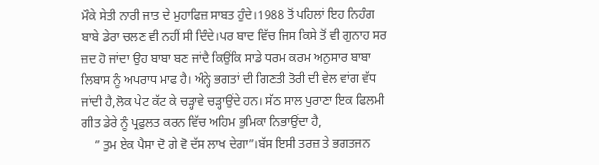ਮੌਕੇ ਸੇਤੀ ਨਾਰੀ ਜਾਤ ਦੇ ਮੁਹਾਫਿਜ਼ ਸਾਬਤ ਹੁੰਦੇ।1988 ਤੋਂ ਪਹਿਲਾਂ ਇਹ ਨਿਹੰਗ ਬਾਬੇ ਡੇਰਾ ਚਲਣ ਵੀ ਨਹੀਂ ਸੀ ਦਿੰਦੇ।ਪਰ ਬਾਦ ਵਿੱਚ ਜਿਸ ਕਿਸੇ ਤੋਂ ਵੀ ਗੁਨਾਹ ਸਰ ਜ਼ਦ ਹੋ ਜਾਂਦਾ ਉਹ ਬਾਬਾ ਬਣ ਜਾਂਦੈ ਕਿਉਂਕਿ ਸਾਡੇ ਧਰਮ ਕਰਮ ਅਨੁਸਾਰ ਬਾਬਾ ਲਿਬਾਸ ਨੂੰ ਅਪਰਾਧ ਮਾਫ ਹੈ। ਅੰਨ੍ਹੇ ਭਗਤਾਂ ਦੀ ਗਿਣਤੀ ਤੋਰੀ ਦੀ ਵੇਲ ਵਾਂਗ ਵੱਧ ਜਾਂਦੀ ਹੈ,ਲੋਕ ਪੇਟ ਕੱਟ ਕੇ ਚੜ੍ਹਾਵੇ ਚੜ੍ਹਾਉਂਦੇ ਹਨ। ਸੱਠ ਸਾਲ ਪੁਰਾਣਾ ਇਕ ਫਿਲਮੀ ਗੀਤ ਡੇਰੇ ਨੂੰ ਪ੍ਰਫੁਲਤ ਕਰਨ ਵਿੱਚ ਅਹਿਮ ਭੁਮਿਕਾ ਨਿਭਾਉਂਦਾ ਹੈ,
    ” ਤੁਮ ਏਕ ਪੈਸਾ ਦੋ ਗੇ ਵੋ ਦੱਸ ਲਾਖ ਦੇਗਾ”।ਬੱਸ ਇਸੀ ਤਰਜ਼ ਤੇ ਭਗਤਜਨ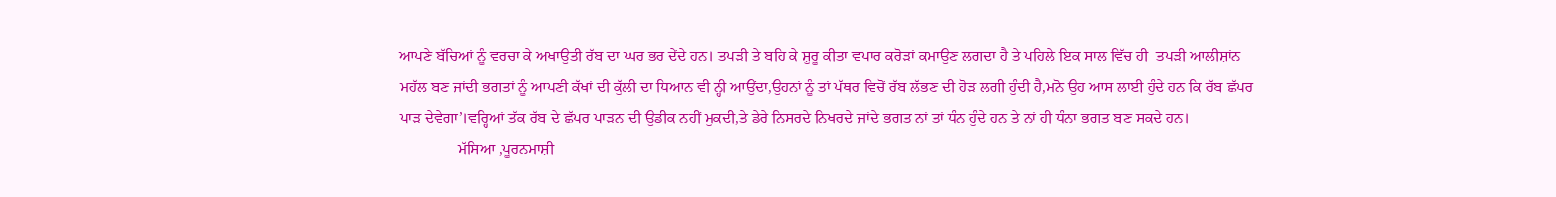ਆਪਣੇ ਬੱਚਿਆਂ ਨੂੰ ਵਰਚਾ ਕੇ ਅਖਾਉਤੀ ਰੱਬ ਦਾ ਘਰ ਭਰ ਦੇਂਦੇ ਹਨ। ਤਪੜੀ ਤੇ ਬਹਿ ਕੇ ਸ਼ੁਰੂ ਕੀਤਾ ਵਪਾਰ ਕਰੋੜਾਂ ਕਮਾਉਣ ਲਗਦਾ ਹੈ ਤੇ ਪਹਿਲੇ ਇਕ ਸਾਲ ਵਿੱਚ ਹੀ  ਤਪੜੀ ਆਲੀਸ਼ਾਂਨ ਮਹੱਲ ਬਣ ਜਾਂਦੀ ਭਗਤਾਂ ਨੂੰ ਆਪਣੀ ਕੱਖਾਂ ਦੀ ਕੁੱਲੀ ਦਾ ਧਿਆਨ ਵੀ ਨ੍ਹੀ ਆਉਂਦਾ,ਉਹਨਾਂ ਨੂੰ ਤਾਂ ਪੱਥਰ ਵਿਚੋਂ ਰੱਬ ਲੱਭਣ ਦੀ ਹੋੜ ਲਗੀ ਹੁੰਦੀ ਹੈ,ਮਨੋ ਉਹ ਆਸ ਲਾਈ ਹੁੰਦੇ ਹਨ ਕਿ ਰੱਬ ਛੱਪਰ ਪਾੜ ਦੇਵੇਗਾ’।ਵਰ੍ਹਿਆਂ ਤੱਕ ਰੱਬ ਦੇ ਛੱਪਰ ਪਾੜਨ ਦੀ ਉਡੀਕ ਨਹੀਂ ਮੁਕਦੀ,ਤੇ ਡੇਰੇ ਨਿਸਰਦੇ ਨਿਖਰਦੇ ਜਾਂਦੇ ਭਗਤ ਨਾਂ ਤਾਂ ਧੰਨ ਹੁੰਦੇ ਹਨ ਤੇ ਨਾਂ ਹੀ ਧੰਨਾ ਭਗਤ ਬਣ ਸਕਦੇ ਹਨ।
               ਮੱਸਿਆ ,ਪੂਰਨਮਾਸ਼ੀ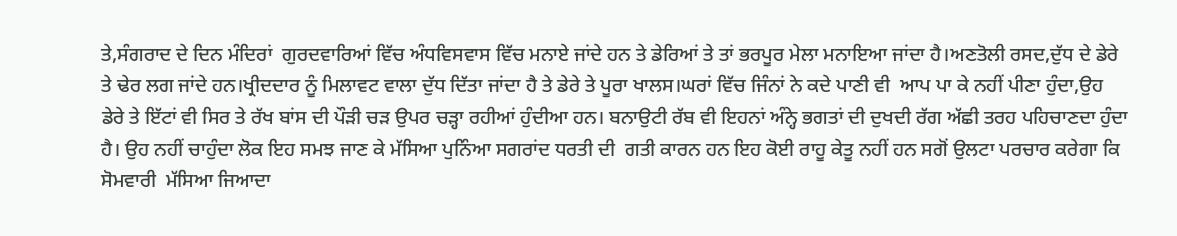ਤੇ,ਸੰਗਰਾਦ ਦੇ ਦਿਨ ਮੰਦਿਰਾਂ  ਗੁਰਦਵਾਰਿਆਂ ਵਿੱਚ ਅੰਧਵਿਸਵਾਸ ਵਿੱਚ ਮਨਾਏ ਜਾਂਦੇ ਹਨ ਤੇ ਡੇਰਿਆਂ ਤੇ ਤਾਂ ਭਰਪੂਰ ਮੇਲਾ ਮਨਾਇਆ ਜਾਂਦਾ ਹੈ।ਅਣਤੋਲੀ ਰਸਦ,ਦੁੱਧ ਦੇ ਡੇਰੇ ਤੇ ਢੇਰ ਲਗ ਜਾਂਦੇ ਹਨ।ਖ੍ਰੀਦਦਾਰ ਨੂੰ ਮਿਲਾਵਟ ਵਾਲਾ ਦੁੱਧ ਦਿੱਤਾ ਜਾਂਦਾ ਹੈ ਤੇ ਡੇਰੇ ਤੇ ਪੂਰਾ ਖਾਲਸ।ਘਰਾਂ ਵਿੱਚ ਜਿੰਨਾਂ ਨੇ ਕਦੇ ਪਾਣੀ ਵੀ  ਆਪ ਪਾ ਕੇ ਨਹੀਂ ਪੀਣਾ ਹੁੰਦਾ,ਉਹ ਡੇਰੇ ਤੇ ਇੱਟਾਂ ਵੀ ਸਿਰ ਤੇ ਰੱਖ ਬਾਂਸ ਦੀ ਪੌੜੀ ਚੜ ਉਪਰ ਚੜ੍ਹਾ ਰਹੀਆਂ ਹੁੰਦੀਆ ਹਨ। ਬਨਾਉਟੀ ਰੱਬ ਵੀ ਇਹਨਾਂ ਅੰਨ੍ਹੇ ਭਗਤਾਂ ਦੀ ਦੁਖਦੀ ਰੱਗ ਅੱਛੀ ਤਰਹ ਪਹਿਚਾਣਦਾ ਹੁੰਦਾ ਹੈ। ਉਹ ਨਹੀਂ ਚਾਹੁੰਦਾ ਲੋਕ ਇਹ ਸਮਝ ਜਾਣ ਕੇ ਮੱਸਿਆ ਪੁਨਿੰਆ ਸਗਰਾਂਦ ਧਰਤੀ ਦੀ  ਗਤੀ ਕਾਰਨ ਹਨ ਇਹ ਕੋਈ ਰਾਹੂ ਕੇਤੂ ਨਹੀਂ ਹਨ ਸਗੋਂ ਉਲਟਾ ਪਰਚਾਰ ਕਰੇਗਾ ਕਿ ਸੋਮਵਾਰੀ  ਮੱਸਿਆ ਜਿਆਦਾ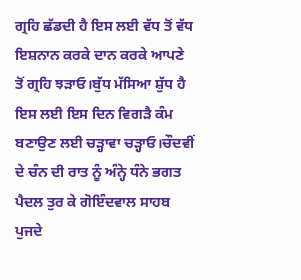ਗ੍ਰਹਿ ਛੱਡਦੀ ਹੈ ਇਸ ਲਈ ਵੱਧ ਤੋਂ ਵੱਧ ਇਸ਼ਨਾਨ ਕਰਕੇ ਦਾਨ ਕਰਕੇ ਆਪਣੇ ਤੋਂ ਗ੍ਰਹਿ ਝੜਾਓ।ਬੁੱਧ ਮੱਸਿਆ ਸ਼ੁੱਧ ਹੈ ਇਸ ਲਈ ਇਸ ਦਿਨ ਵਿਗੜੈ ਕੰਮ ਬਣਾਉਣ ਲਈ ਚੜ੍ਹਾਵਾ ਚੜ੍ਹਾਓ।ਚੌਦਵੀਂ ਦੇ ਚੰਨ ਦੀ ਰਾਤ ਨੂੰ ਅੰਨ੍ਹੇ ਧੰਨੇ ਭਗਤ ਪੈਦਲ ਤੁਰ ਕੇ ਗੋਇੰਦਵਾਲ ਸਾਹਬ ਪੁਜਦੇ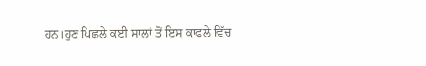ਹਨ।ਹੁਣ ਪਿਛਲੇ ਕਈ ਸਾਲਾਂ ਤੋਂ ਇਸ ਕਾਫਲੇ ਵਿੱਚ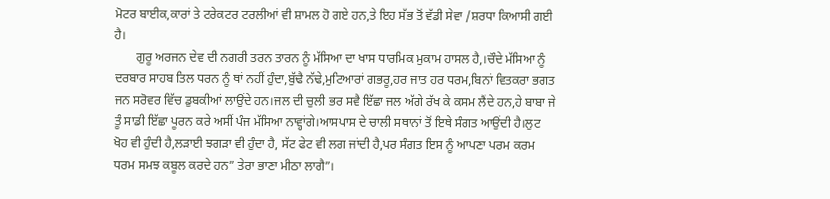ਮੋਟਰ ਬਾਈਕ,ਕਾਰਾਂ ਤੇ ਟਰੇਕਟਰ ਟਰਲੀਆਂ ਵੀ ਸ਼ਾਮਲ ਹੋ ਗਏ ਹਨ,ਤੇ ਇਹ ਸੱਭ ਤੋਂ ਵੱਡੀ ਸੇਵਾ /ਸ਼ਰਧਾ ਕਿਆਸੀ ਗਈ ਹੈ।
       ਗੁਰੂ ਅਰਜਨ ਦੇਵ ਦੀ ਨਗਰੀ ਤਰਨ ਤਾਰਨ ਨੂੰ ਮੱਸਿਆ ਦਾ ਖਾਸ ਧਾਰਮਿਕ ਮੁਕਾਮ ਹਾਸਲ ਹੈ,।ਚੌਦੇ ਮੱਸਿਆ ਨੂੰ ਦਰਬਾਰ ਸਾਹਬ ਤਿਲ ਧਰਨ ਨੂੰ ਥਾਂ ਨਹੀਂ ਹੁੰਦਾ,ਬੁੱਢੈ ਨੱਢੇ,ਮੁਟਿਆਰਾਂ ਗਭਰੂ,ਹਰ ਜਾਤ ਹਰ ਧਰਮ,ਬਿਨਾਂ ਵਿਤਕਰਾ ਭਗਤ ਜਨ ਸਰੋਵਰ ਵਿੱਚ ਡੁਬਕੀਆਂ ਲਾਉਂਦੇ ਹਨ।ਜਲ ਦੀ ਚੁਲੀ ਭਰ ਸਵੈ ਇੱਛਾ ਜਲ ਅੱਗੇ ਰੱਖ ਕੇ ਕਸਮ ਲੈਂਦੇ ਹਨ,ਹੇ ਬਾਬਾ ਜੇ ਤੂੰ ਸਾਡੀ ਇੱਛਾ ਪੂਰਨ ਕਰੇ ਅਸੀਂ ਪੰਜ ਮੱਸਿਆ ਨਾਵ੍ਹਾਂਗੇ।ਆਸਪਾਸ ਦੇ ਚਾਲੀ ਸਥਾਨਾਂ ਤੋਂ ਇਥੇ ਸੰਗਤ ਆਉਂਦੀ ਹੈ।ਲੁਟ ਖੋਹ ਵੀ ਹੁੰਦੀ ਹੈ,ਲੜਾਈ ਝਗੜਾ ਵੀ ਹੁੰਦਾ ਹੈ, ਸੱਟ ਫੇਟ ਵੀ ਲਗ ਜਾਂਦੀ ਹੈ,ਪਰ ਸੰਗਤ ਇਸ ਨੂੰ ਆਪਣਾ ਪਰਮ ਕਰਮ ਧਰਮ ਸਮਝ ਕਬੂਲ ਕਰਦੇ ਹਨ” ਤੇਰਾ ਭਾਣਾ ਮੀਠਾ ਲਾਗੈ”।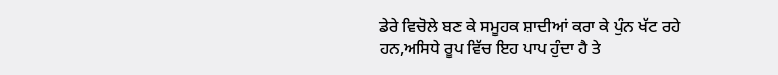ਡੇਰੇ ਵਿਚੋਲੇ ਬਣ ਕੇ ਸਮੂਹਕ ਸ਼ਾਦੀਆਂ ਕਰਾ ਕੇ ਪੁੰਨ ਖੱਟ ਰਹੇ ਹਨ,ਅਸਿਧੇ ਰੂਪ ਵਿੱਚ ਇਹ ਪਾਪ ਹੁੰਦਾ ਹੈ ਤੇ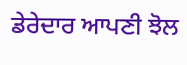ਡੇਰੇਦਾਰ ਆਪਣੀ ਝੋਲ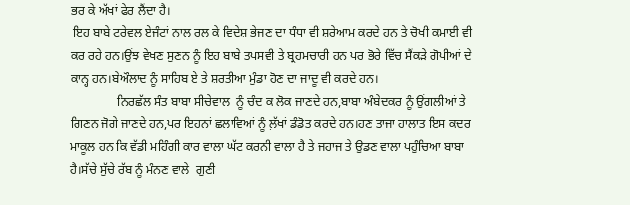ਭਰ ਕੇ ਅੱਖਾਂ ਫੇਰ ਲੈਂਦਾ ਹੈ।
 ਇਹ ਬਾਬੇ ਟਰੇਵਲ ਏਜੰਟਾਂ ਨਾਲ ਰਲ ਕੇ ਵਿਦੇਸ਼ ਭੇਜਣ ਦਾ ਧੰਧਾ ਵੀ ਸ਼ਰੇਆਮ ਕਰਦੇ ਹਨ ਤੇ ਚੋਖੀ ਕਮਾਈ ਵੀ ਕਰ ਰਹੇ ਹਨ।ਉਂਝ ਵੇਖਣ ਸੁਣਨ ਨੂੰ ਇਹ ਬਾਬੇ ਤਪਸਵੀ ਤੇ ਬ੍ਰਹਮਚਾਰੀ ਹਨ ਪਰ ਭੋਰੇ ਵਿੱਚ ਸੈਂਕੜੇ ਗੋਪੀਆਂ ਦੇ ਕਾਨ੍ਹ ਹਨ।ਬੇਔਲਾਦ ਨੂੰ ਸਾਹਿਬ ਏ ਤੇ ਸ਼ਰਤੀਆ ਮੁੰਡਾ ਹੋਣ ਦਾ ਜਾਦੂ ਵੀ ਕਰਦੇ ਹਨ।
               ਨਿਰਛੱਲ ਸੰਤ ਬਾਬਾ ਸੀਚੇਵਾਲ  ਨੂੰ ਚੰਦ ਕ ਲੋਕ ਜਾਣਦੇ ਹਨ,ਬਾਬਾ ਅੰਬੇਦਕਰ ਨੂੰ ਉਂਗਲੀਆਂ ਤੇ ਗਿਣਨ ਜੋਗੇ ਜਾਣਦੇ ਹਨ,ਪਰ ਇਹਨਾਂ ਛਲਾਵਿਆਂ ਨੂੰ ਲ਼ੱਖਾਂ ਡੰਡੋਤ ਕਰਦੇ ਹਨ।ਹਣ ਤਾਜਾ ਹਾਲਾਤ ਇਸ ਕਦਰ ਮਾਕੂਲ ਹਨ ਕਿ ਵੱਡੀ ਮਹਿੰਗੀ ਕਾਰ ਵਾਲਾ ਘੱਟ ਕਰਨੀ ਵਾਲਾ ਹੈ ਤੇ ਜਹਾਜ ਤੇ ਉਡਣ ਵਾਲਾ ਪਹੁੰਚਿਆ ਬਾਬਾ ਹੈ।ਸੱਚੇ ਸੁੱਚੇ ਰੱਬ ਨੂੰ ਮੰਨਣ ਵਾਲੇ  ਗੁਣੀ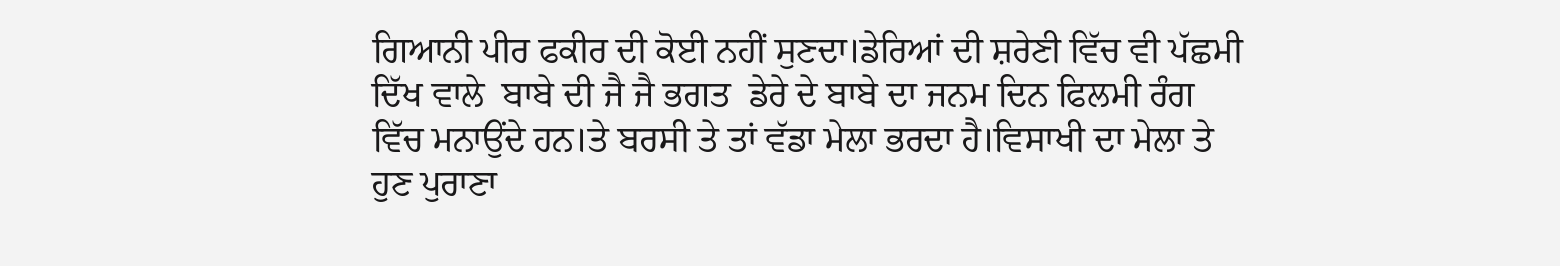ਗਿਆਨੀ ਪੀਰ ਫਕੀਰ ਦੀ ਕੋਈ ਨਹੀਂ ਸੁਣਦਾ।ਡੇਰਿਆਂ ਦੀ ਸ਼ਰੇਣੀ ਵਿੱਚ ਵੀ ਪੱਛਮੀ ਦਿੱਖ ਵਾਲੇ  ਬਾਬੇ ਦੀ ਜੈ ਜੈ ਭਗਤ  ਡੇਰੇ ਦੇ ਬਾਬੇ ਦਾ ਜਨਮ ਦਿਨ ਫਿਲਮੀ ਰੰਗ ਵਿੱਚ ਮਨਾਉਂਦੇ ਹਨ।ਤੇ ਬਰਸੀ ਤੇ ਤਾਂ ਵੱਡਾ ਮੇਲਾ ਭਰਦਾ ਹੈ।ਵਿਸਾਖੀ ਦਾ ਮੇਲਾ ਤੇ ਹੁਣ ਪੁਰਾਣਾ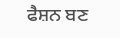ਫੈਸ਼ਨ ਬਣ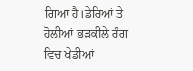ਗਿਆ ਹੈ।ਡੇਰਿਆਂ ਤੇ ਹੋਲੀਆਂ ਭੜਕੀਲੇ ਰੰਗ ਵਿਚ ਖੇਡੀਆਂ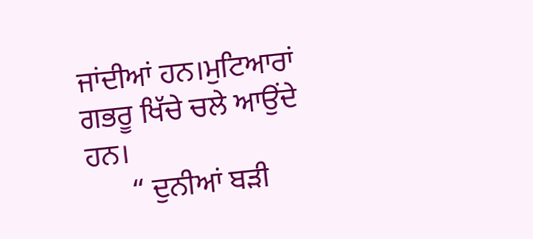ਜਾਂਦੀਆਂ ਹਨ।ਮੁਟਿਆਰਾਂ ਗਭਰੂ ਖਿੱਚੇ ਚਲੇ ਆਉਂਦੇ ਹਨ।
      “ ਦੁਨੀਆਂ ਬੜੀ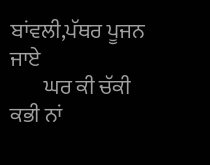ਬਾਂਵਲੀ,ਪੱਥਰ ਪੂਜਨ ਜਾਏ
        ਘਰ ਕੀ ਚੱਕੀ ਕਭੀ ਨਾਂ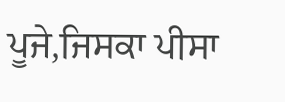ਪੂਜੇ,ਜਿਸਕਾ ਪੀਸਾ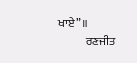ਖਾਏ”॥
            ਰਣਜੀਤ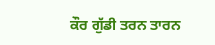ਕੌਰ ਗੁੱਡੀ ਤਰਨ ਤਾਰਨ